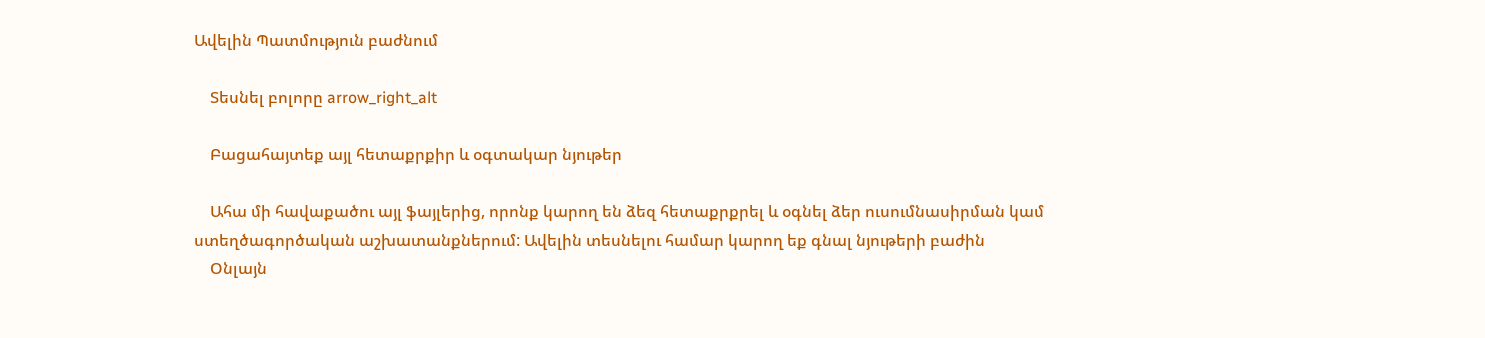Ավելին Պատմություն բաժնում

    Տեսնել բոլորը arrow_right_alt

    Բացահայտեք այլ հետաքրքիր և օգտակար նյութեր

    Ահա մի հավաքածու այլ ֆայլերից, որոնք կարող են ձեզ հետաքրքրել և օգնել ձեր ուսումնասիրման կամ ստեղծագործական աշխատանքներում: Ավելին տեսնելու համար կարող եք գնալ նյութերի բաժին
    Օնլայն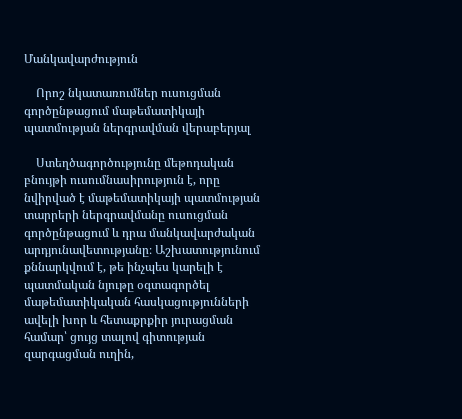Մանկավարժություն

    Որոշ նկատառումներ ուսուցման գործընթացում մաթեմատիկայի պատմության ներգրավման վերաբերյալ

    Ստեղծագործությունը մեթոդական բնույթի ուսումնասիրություն է, որը նվիրված է մաթեմատիկայի պատմության տարրերի ներգրավմանը ուսուցման գործընթացում և դրա մանկավարժական արդյունավետությանը։ Աշխատությունում քննարկվում է, թե ինչպես կարելի է պատմական նյութը օգտագործել մաթեմատիկական հասկացությունների ավելի խոր և հետաքրքիր յուրացման համար՝ ցույց տալով գիտության զարգացման ուղին,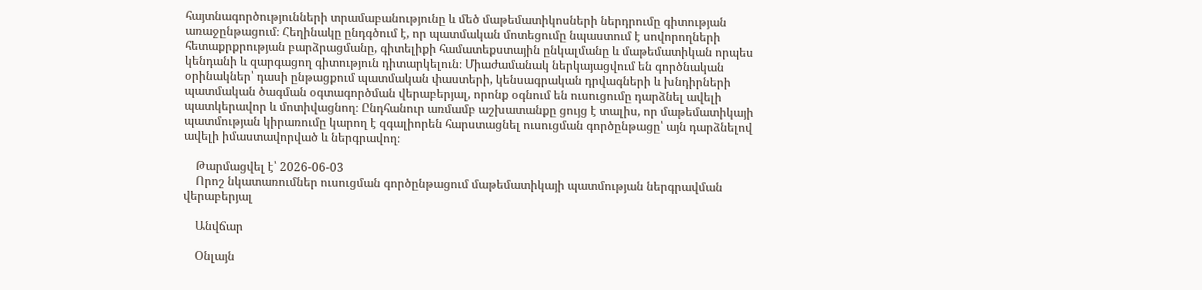հայտնագործությունների տրամաբանությունը և մեծ մաթեմատիկոսների ներդրումը գիտության առաջընթացում։ Հեղինակը ընդգծում է, որ պատմական մոտեցումը նպաստում է սովորողների հետաքրքրության բարձրացմանը, գիտելիքի համատեքստային ընկալմանը և մաթեմատիկան որպես կենդանի և զարգացող գիտություն դիտարկելուն։ Միաժամանակ ներկայացվում են գործնական օրինակներ՝ դասի ընթացքում պատմական փաստերի, կենսագրական դրվագների և խնդիրների պատմական ծագման օգտագործման վերաբերյալ, որոնք օգնում են ուսուցումը դարձնել ավելի պատկերավոր և մոտիվացնող։ Ընդհանուր առմամբ աշխատանքը ցույց է տալիս, որ մաթեմատիկայի պատմության կիրառումը կարող է զգալիորեն հարստացնել ուսուցման գործընթացը՝ այն դարձնելով ավելի իմաստավորված և ներգրավող։

    Թարմացվել է՝ 2026-06-03
    Որոշ նկատառումներ ուսուցման գործընթացում մաթեմատիկայի պատմության ներգրավման վերաբերյալ

    Անվճար

    Օնլայն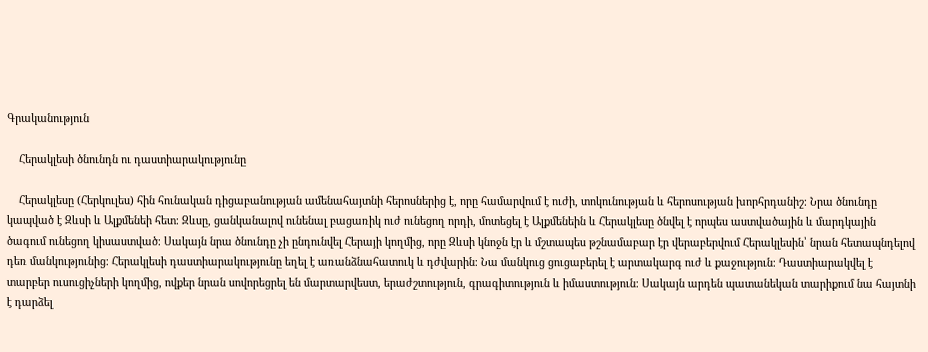Գրականություն

    Հերակլեսի ծնունդն ու դաստիարակությունը

    Հերակլեսը (Հերկուլես) հին հունական դիցաբանության ամենահայտնի հերոսներից է, որը համարվում է ուժի, տոկունության և հերոսության խորհրդանիշ։ Նրա ծնունդը կապված է Զևսի և Ալքմենեի հետ։ Զևսը, ցանկանալով ունենալ բացառիկ ուժ ունեցող որդի, մոտեցել է Ալքմենեին և Հերակլեսը ծնվել է որպես աստվածային և մարդկային ծագում ունեցող կիսաստված։ Սակայն նրա ծնունդը չի ընդունվել Հերայի կողմից, որը Զևսի կնոջն էր և մշտապես թշնամաբար էր վերաբերվում Հերակլեսին՝ նրան հետապնդելով դեռ մանկությունից։ Հերակլեսի դաստիարակությունը եղել է առանձնահատուկ և դժվարին։ Նա մանկուց ցուցաբերել է արտակարգ ուժ և քաջություն։ Դաստիարակվել է տարբեր ուսուցիչների կողմից, ովքեր նրան սովորեցրել են մարտարվեստ, երաժշտություն, գրագիտություն և իմաստություն։ Սակայն արդեն պատանեկան տարիքում նա հայտնի է դարձել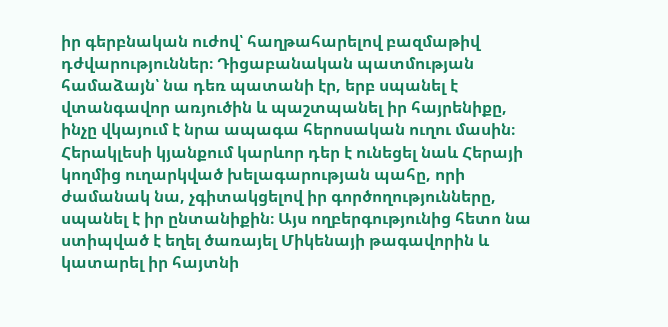իր գերբնական ուժով՝ հաղթահարելով բազմաթիվ դժվարություններ։ Դիցաբանական պատմության համաձայն՝ նա դեռ պատանի էր, երբ սպանել է վտանգավոր առյուծին և պաշտպանել իր հայրենիքը, ինչը վկայում է նրա ապագա հերոսական ուղու մասին։ Հերակլեսի կյանքում կարևոր դեր է ունեցել նաև Հերայի կողմից ուղարկված խելագարության պահը, որի ժամանակ նա, չգիտակցելով իր գործողությունները, սպանել է իր ընտանիքին։ Այս ողբերգությունից հետո նա ստիպված է եղել ծառայել Միկենայի թագավորին և կատարել իր հայտնի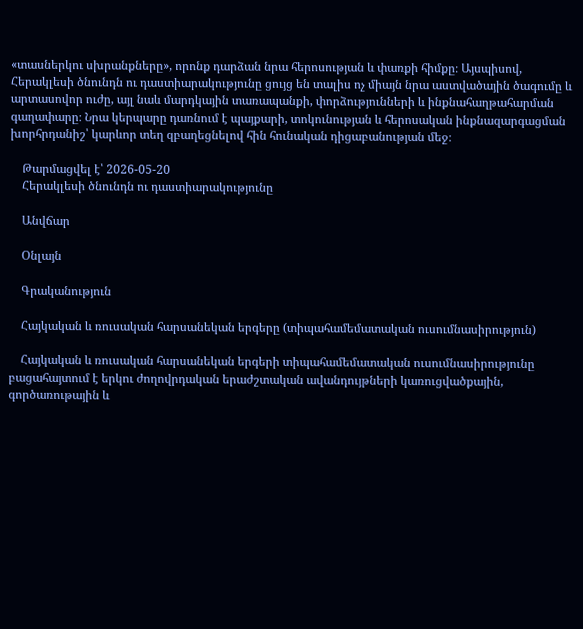«տասներկու սխրանքները», որոնք դարձան նրա հերոսության և փառքի հիմքը։ Այսպիսով, Հերակլեսի ծնունդն ու դաստիարակությունը ցույց են տալիս ոչ միայն նրա աստվածային ծագումը և արտասովոր ուժը, այլ նաև մարդկային տառապանքի, փորձությունների և ինքնահաղթահարման գաղափարը։ Նրա կերպարը դառնում է պայքարի, տոկունության և հերոսական ինքնազարգացման խորհրդանիշ՝ կարևոր տեղ զբաղեցնելով հին հունական դիցաբանության մեջ։

    Թարմացվել է՝ 2026-05-20
    Հերակլեսի ծնունդն ու դաստիարակությունը

    Անվճար

    Օնլայն

    Գրականություն

    Հայկական և ռուսական հարսանեկան երգերը (տիպահամեմատական ուսումնասիրություն)

    Հայկական և ռուսական հարսանեկան երգերի տիպահամեմատական ուսումնասիրությունը բացահայտում է երկու ժողովրդական երաժշտական ավանդույթների կառուցվածքային, գործառութային և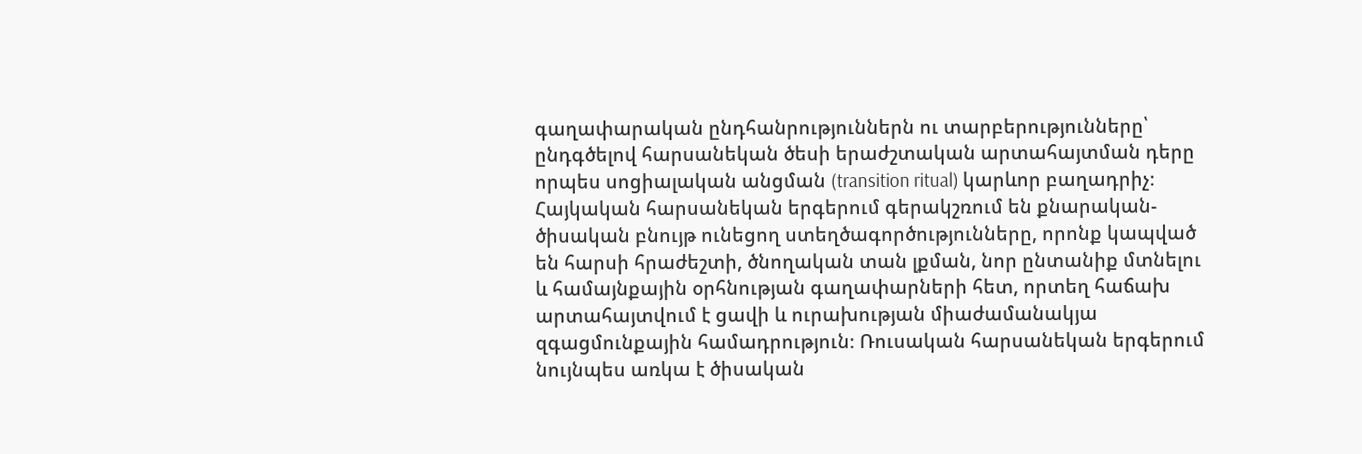գաղափարական ընդհանրություններն ու տարբերությունները՝ ընդգծելով հարսանեկան ծեսի երաժշտական արտահայտման դերը որպես սոցիալական անցման (transition ritual) կարևոր բաղադրիչ։ Հայկական հարսանեկան երգերում գերակշռում են քնարական-ծիսական բնույթ ունեցող ստեղծագործությունները, որոնք կապված են հարսի հրաժեշտի, ծնողական տան լքման, նոր ընտանիք մտնելու և համայնքային օրհնության գաղափարների հետ, որտեղ հաճախ արտահայտվում է ցավի և ուրախության միաժամանակյա զգացմունքային համադրություն։ Ռուսական հարսանեկան երգերում նույնպես առկա է ծիսական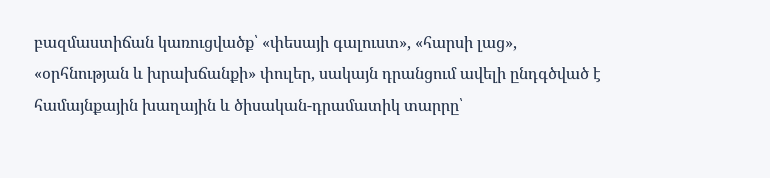բազմաստիճան կառուցվածք՝ «փեսայի գալուստ», «հարսի լաց», «օրհնության և խրախճանքի» փուլեր, սակայն դրանցում ավելի ընդգծված է համայնքային խաղային և ծիսական-դրամատիկ տարրը՝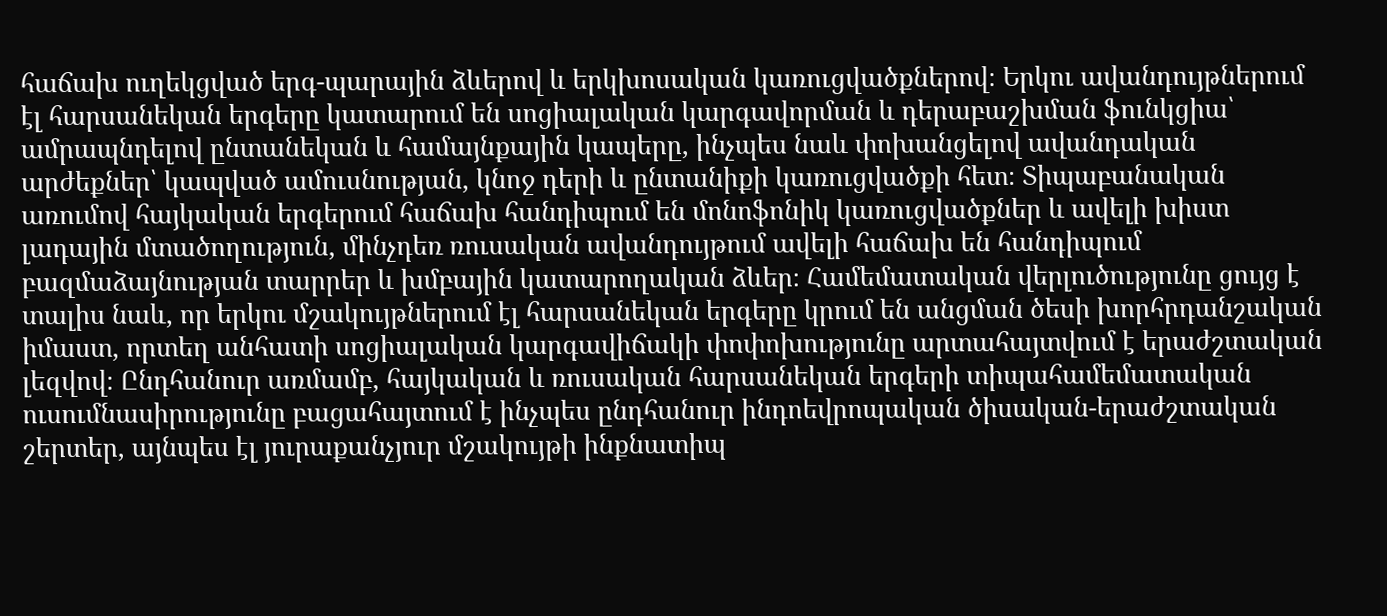հաճախ ուղեկցված երգ-պարային ձևերով և երկխոսական կառուցվածքներով։ Երկու ավանդույթներում էլ հարսանեկան երգերը կատարում են սոցիալական կարգավորման և դերաբաշխման ֆունկցիա՝ ամրապնդելով ընտանեկան և համայնքային կապերը, ինչպես նաև փոխանցելով ավանդական արժեքներ՝ կապված ամուսնության, կնոջ դերի և ընտանիքի կառուցվածքի հետ։ Տիպաբանական առումով հայկական երգերում հաճախ հանդիպում են մոնոֆոնիկ կառուցվածքներ և ավելի խիստ լադային մտածողություն, մինչդեռ ռուսական ավանդույթում ավելի հաճախ են հանդիպում բազմաձայնության տարրեր և խմբային կատարողական ձևեր։ Համեմատական վերլուծությունը ցույց է տալիս նաև, որ երկու մշակույթներում էլ հարսանեկան երգերը կրում են անցման ծեսի խորհրդանշական իմաստ, որտեղ անհատի սոցիալական կարգավիճակի փոփոխությունը արտահայտվում է երաժշտական լեզվով։ Ընդհանուր առմամբ, հայկական և ռուսական հարսանեկան երգերի տիպահամեմատական ուսումնասիրությունը բացահայտում է ինչպես ընդհանուր ինդոեվրոպական ծիսական-երաժշտական շերտեր, այնպես էլ յուրաքանչյուր մշակույթի ինքնատիպ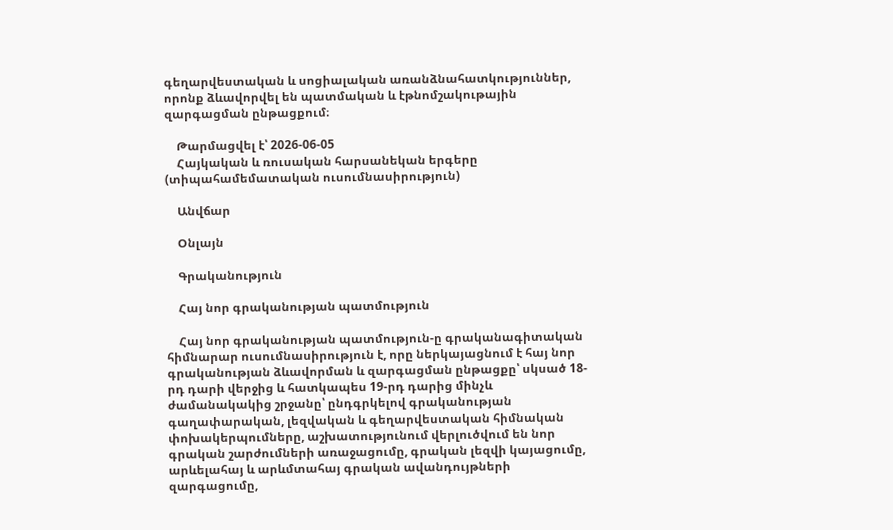գեղարվեստական և սոցիալական առանձնահատկություններ, որոնք ձևավորվել են պատմական և էթնոմշակութային զարգացման ընթացքում։

    Թարմացվել է՝ 2026-06-05
    Հայկական և ռուսական հարսանեկան երգերը (տիպահամեմատական ուսումնասիրություն)

    Անվճար

    Օնլայն

    Գրականություն

    Հայ նոր գրականության պատմություն

    Հայ նոր գրականության պատմություն-ը գրականագիտական հիմնարար ուսումնասիրություն է, որը ներկայացնում է հայ նոր գրականության ձևավորման և զարգացման ընթացքը՝ սկսած 18-րդ դարի վերջից և հատկապես 19-րդ դարից մինչև ժամանակակից շրջանը՝ ընդգրկելով գրականության գաղափարական, լեզվական և գեղարվեստական հիմնական փոխակերպումները, աշխատությունում վերլուծվում են նոր գրական շարժումների առաջացումը, գրական լեզվի կայացումը, արևելահայ և արևմտահայ գրական ավանդույթների զարգացումը,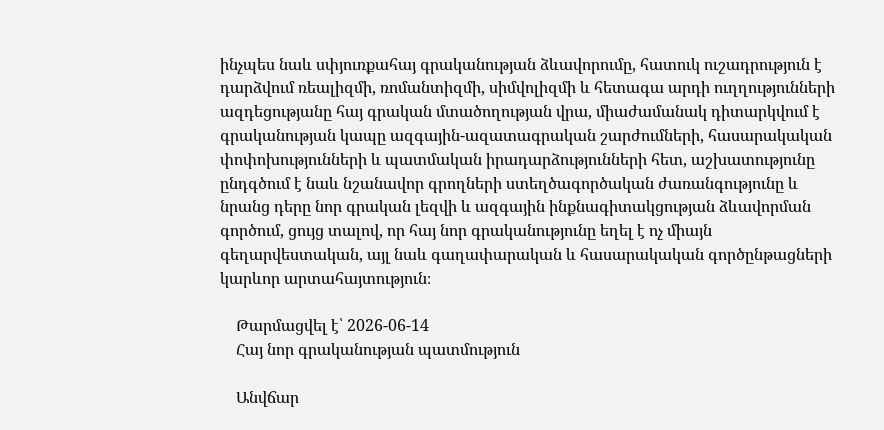ինչպես նաև սփյուռքահայ գրականության ձևավորումը, հատուկ ուշադրություն է դարձվում ռեալիզմի, ռոմանտիզմի, սիմվոլիզմի և հետագա արդի ուղղությունների ազդեցությանը հայ գրական մտածողության վրա, միաժամանակ դիտարկվում է գրականության կապը ազգային-ազատագրական շարժումների, հասարակական փոփոխությունների և պատմական իրադարձությունների հետ, աշխատությունը ընդգծում է նաև նշանավոր գրողների ստեղծագործական ժառանգությունը և նրանց դերը նոր գրական լեզվի և ազգային ինքնագիտակցության ձևավորման գործում, ցույց տալով, որ հայ նոր գրականությունը եղել է ոչ միայն գեղարվեստական, այլ նաև գաղափարական և հասարակական գործընթացների կարևոր արտահայտություն։

    Թարմացվել է՝ 2026-06-14
    Հայ նոր գրականության պատմություն

    Անվճար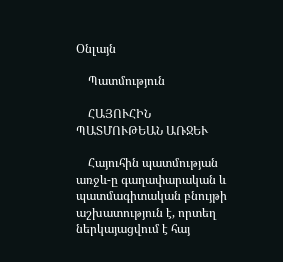Օնլայն

    Պատմություն

    ՀԱՅՈՒՀԻՆ ՊԱՏՄՈՒԹԵԱՆ ԱՌՋԵՒ

    Հայուհին պատմության առջև-ը գաղափարական և պատմագիտական բնույթի աշխատություն է, որտեղ ներկայացվում է հայ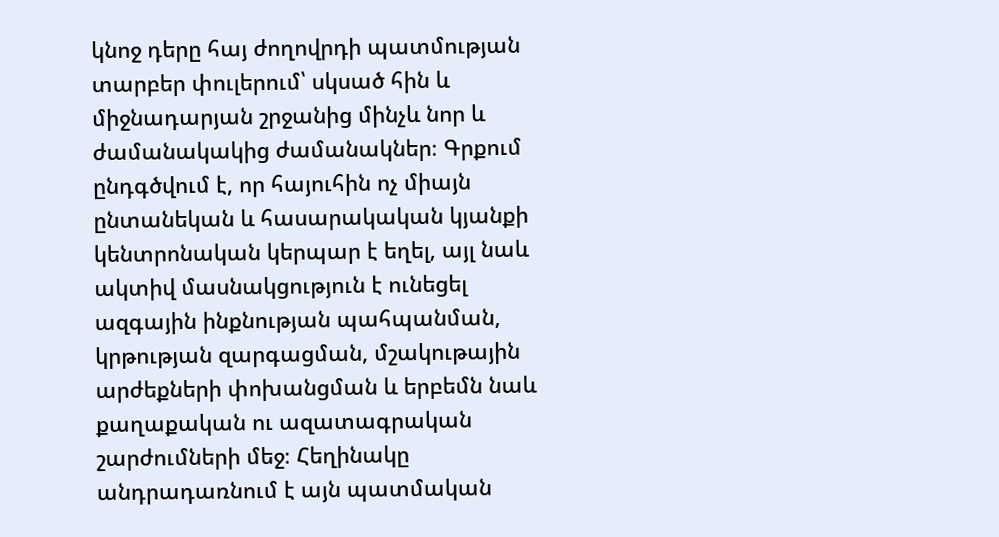կնոջ դերը հայ ժողովրդի պատմության տարբեր փուլերում՝ սկսած հին և միջնադարյան շրջանից մինչև նոր և ժամանակակից ժամանակներ։ Գրքում ընդգծվում է, որ հայուհին ոչ միայն ընտանեկան և հասարակական կյանքի կենտրոնական կերպար է եղել, այլ նաև ակտիվ մասնակցություն է ունեցել ազգային ինքնության պահպանման, կրթության զարգացման, մշակութային արժեքների փոխանցման և երբեմն նաև քաղաքական ու ազատագրական շարժումների մեջ։ Հեղինակը անդրադառնում է այն պատմական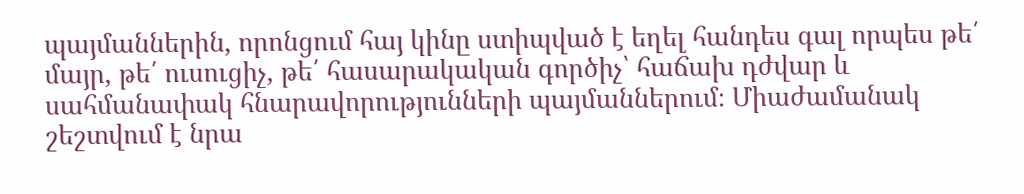պայմաններին, որոնցում հայ կինը ստիպված է եղել հանդես գալ որպես թե՛ մայր, թե՛ ուսուցիչ, թե՛ հասարակական գործիչ՝ հաճախ դժվար և սահմանափակ հնարավորությունների պայմաններում։ Միաժամանակ շեշտվում է նրա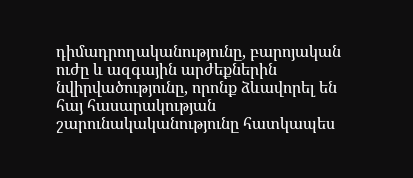դիմադրողականությունը, բարոյական ուժը և ազգային արժեքներին նվիրվածությունը, որոնք ձևավորել են հայ հասարակության շարունակականությունը հատկապես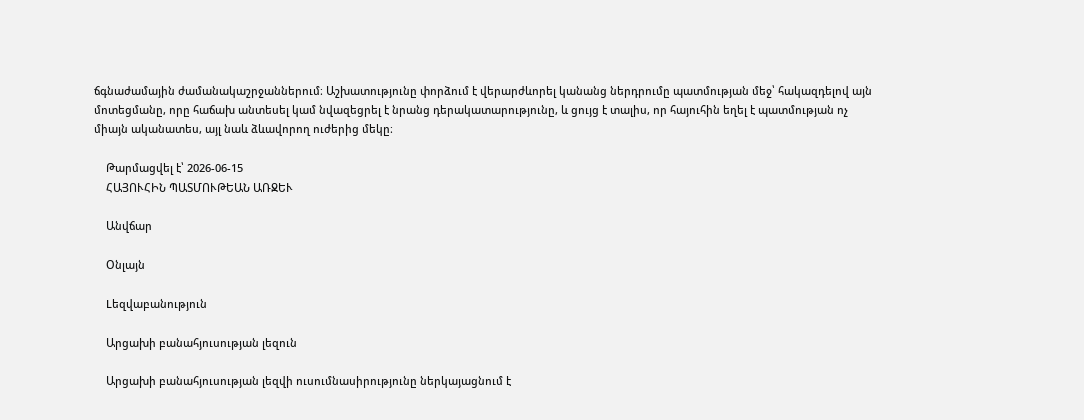ճգնաժամային ժամանակաշրջաններում։ Աշխատությունը փորձում է վերարժևորել կանանց ներդրումը պատմության մեջ՝ հակազդելով այն մոտեցմանը, որը հաճախ անտեսել կամ նվազեցրել է նրանց դերակատարությունը, և ցույց է տալիս, որ հայուհին եղել է պատմության ոչ միայն ականատես, այլ նաև ձևավորող ուժերից մեկը։

    Թարմացվել է՝ 2026-06-15
    ՀԱՅՈՒՀԻՆ ՊԱՏՄՈՒԹԵԱՆ ԱՌՋԵՒ

    Անվճար

    Օնլայն

    Lեզվաբանություն

    Արցախի բանահյուսության լեզուն

    Արցախի բանահյուսության լեզվի ուսումնասիրությունը ներկայացնում է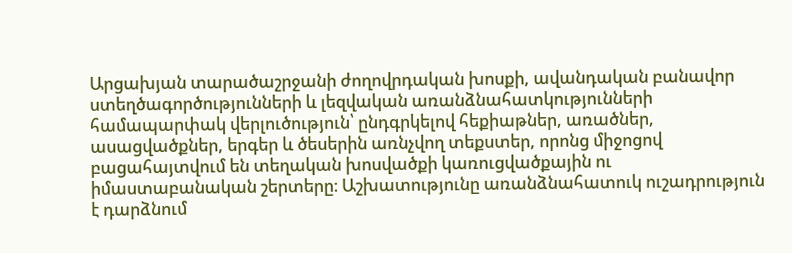Արցախյան տարածաշրջանի ժողովրդական խոսքի, ավանդական բանավոր ստեղծագործությունների և լեզվական առանձնահատկությունների համապարփակ վերլուծություն՝ ընդգրկելով հեքիաթներ, առածներ, ասացվածքներ, երգեր և ծեսերին առնչվող տեքստեր, որոնց միջոցով բացահայտվում են տեղական խոսվածքի կառուցվածքային ու իմաստաբանական շերտերը։ Աշխատությունը առանձնահատուկ ուշադրություն է դարձնում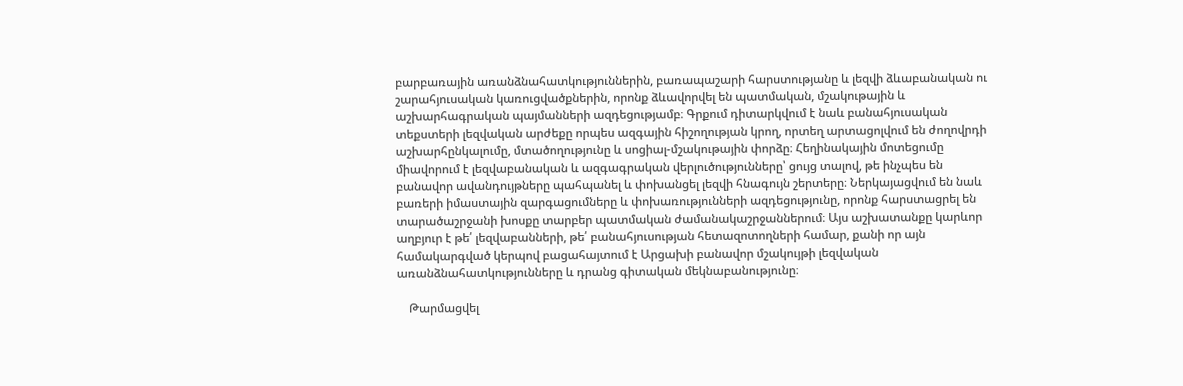բարբառային առանձնահատկություններին, բառապաշարի հարստությանը և լեզվի ձևաբանական ու շարահյուսական կառուցվածքներին, որոնք ձևավորվել են պատմական, մշակութային և աշխարհագրական պայմանների ազդեցությամբ։ Գրքում դիտարկվում է նաև բանահյուսական տեքստերի լեզվական արժեքը որպես ազգային հիշողության կրող, որտեղ արտացոլվում են ժողովրդի աշխարհընկալումը, մտածողությունը և սոցիալ-մշակութային փորձը։ Հեղինակային մոտեցումը միավորում է լեզվաբանական և ազգագրական վերլուծությունները՝ ցույց տալով, թե ինչպես են բանավոր ավանդույթները պահպանել և փոխանցել լեզվի հնագույն շերտերը։ Ներկայացվում են նաև բառերի իմաստային զարգացումները և փոխառությունների ազդեցությունը, որոնք հարստացրել են տարածաշրջանի խոսքը տարբեր պատմական ժամանակաշրջաններում։ Այս աշխատանքը կարևոր աղբյուր է թե՛ լեզվաբանների, թե՛ բանահյուսության հետազոտողների համար, քանի որ այն համակարգված կերպով բացահայտում է Արցախի բանավոր մշակույթի լեզվական առանձնահատկությունները և դրանց գիտական մեկնաբանությունը։

    Թարմացվել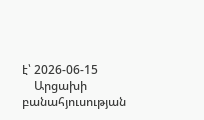է՝ 2026-06-15
    Արցախի բանահյուսության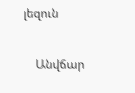լեզուն

    Անվճար